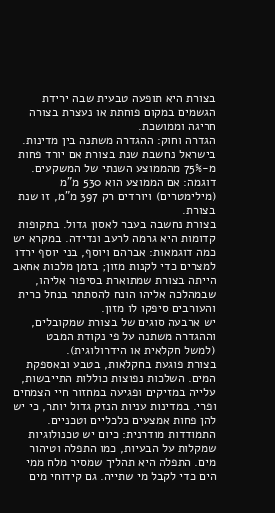בצורת היא תופעה טבעית שבה ירידת הגשמים במקום פוחתת או נעצרת בצורה חריגה וממושכת.
הגדרה וחוק: ההגדרה משתנה בין מדינות. בישראל נחשבת שנת בצורת אם יורד פחות מ‑75% מהממוצע השנתי של המשקעים. דוגמה: אם הממוצע הוא 530 מ"מ (מילימטרים) ויורדים רק 397 מ"מ, זו שנת בצורת.
בצורת נחשבה בעבר לאסון גדול. בתקופות קדומות היא גרמה לרעב ונדידה. במקרא יש כמה דוגמאות: אברהם ויוסף, בני יוסף ירדו למצרים כדי לקנות מזון; בזמן מלכות אחאב הייתה בצורת שמתוארת בסיפור אליהו, שבמהלכה אליהו הונח להסתתר בנחל כרית והעורבים סיפקו לו מזון.
יש ארבעה סוגים של בצורת שמקובלים, וההגדרה משתנה על פי נקודת המבט (למשל חקלאית או הידרולוגית).
בצורת פוגעת בחקלאות, בטבע ובאספקת המים. השלכות נפוצות כוללות התייבשות, עלייה במזיקים ופגיעה במחזור חיי הצמחים ופרי. במדינות עניות הנזק גדול יותר, כי יש להן פחות אמצעים כלכליים וטכניים.
התמודדות מודרנית: כיום יש טכנולוגיות שמקלות על הבעיות, כמו התפלה וטיהור מים. התפלה היא תהליך שמסיר מלח ממי הים כדי לקבל מי שתייה. גם קידוחי מים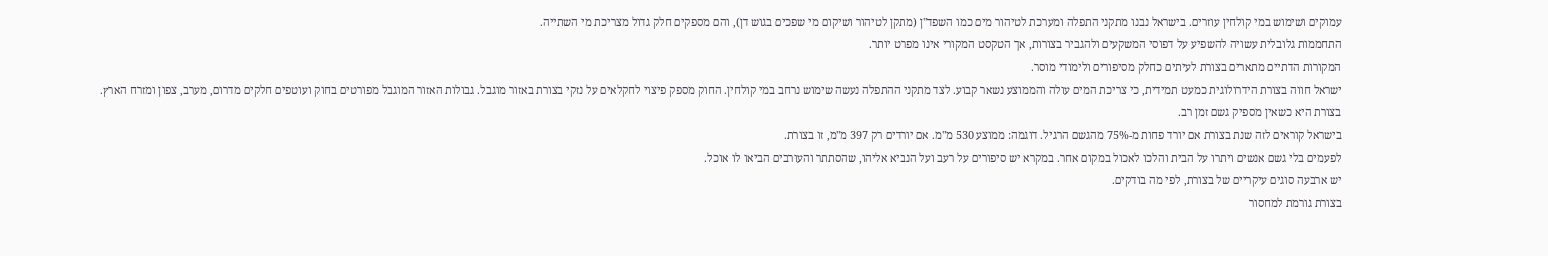עמוקים ושימוש במי קולחין עוזרים. בישראל נבנו מתקני התפלה ומערכת לטיהור מים כמו השפד"ן (מתקן לטיהור ושיקום מי שפכים בגוש דן), והם מספקים חלק גדול מצריכת מי השתייה.
התחממות גלובלית עשויה להשפיע על דפוסי המשקעים ולהגביר בצורות, אך הטקסט המקורי אינו מפרט יותר.
המקורות הדתיים מתארים בצורת לעיתים כחלק מסיפורים ולימודי מוסר.
ישראל חווה בצורת הידרולוגית כמעט תמידית, כי צריכת המים עולה והממוצע נשאר קבוע. לצד מתקני ההתפלה נעשה שימוש נרחב במי קולחין. החוק מספק פיצוי לחקלאים על נזקי בצורת באזור מוגבל. גבולות האזור המוגבל מפורטים בחוק ועוטפים חלקים מדרום, מערב, צפון ומזרח הארץ.
בצורת היא כשאין מספיק גשם זמן רב.
בישראל קוראים לזה שנת בצורת אם יורד פחות מ‑75% מהגשם הרגיל. דוגמה: ממוצע 530 מ"מ. אם יורדים רק 397 מ"מ, זו בצורת.
לפעמים בלי גשם אנשים ויתרו על הבית והלכו לאכול במקום אחר. במקרא יש סיפורים על רעב ועל הנביא אליהו, שהסתתר והעורבים הביאו לו אוכל.
יש ארבעה סוגים עיקריים של בצורת, לפי מה בודקים.
בצורת גורמת למחסור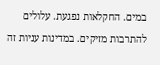במים. החקלאות נפגעת. עלולים להתרבות מזיקים. במדינות עניות זה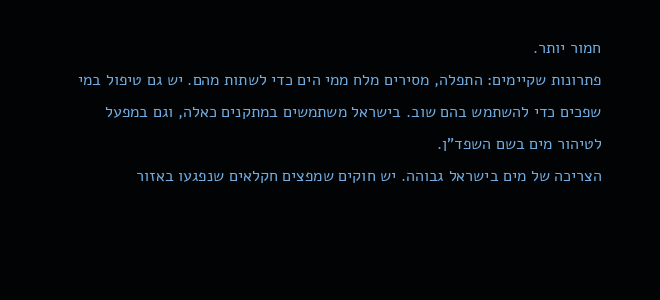חמור יותר.
פתרונות שקיימים: התפלה, מסירים מלח ממי הים כדי לשתות מהם. יש גם טיפול במי שפכים כדי להשתמש בהם שוב. בישראל משתמשים במתקנים כאלה, וגם במפעל לטיהור מים בשם השפד"ן.
הצריכה של מים בישראל גבוהה. יש חוקים שמפצים חקלאים שנפגעו באזור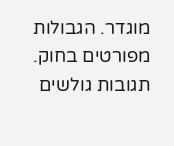מוגדר. הגבולות מפורטים בחוק.
תגובות גולשים